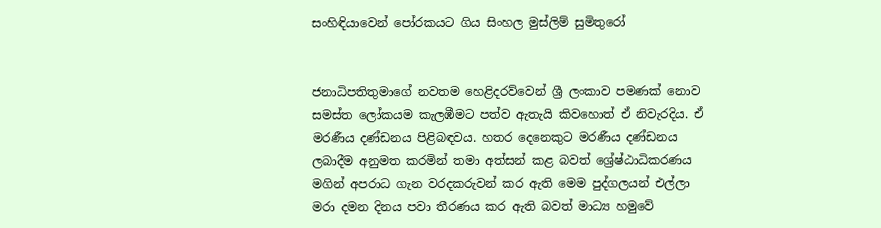සංහිඳියාවෙන් පෝරකයට ගිය සිංහල මුස්ලිම් සුමිතුරෝ


ජනාධිපතිතුමාගේ නවතම හෙළිදරව්වෙන් ශ්‍රී ලංකාව පමණක් නොව සමස්ත ලෝකයම කැලඹීමට පත්ව ඇතැයි කිවහොත් ඒ නිවැරදිය. ඒ මරණීය දණ්ඩනය පිළිබඳවය. හතර දෙනෙකුට මරණීය දණ්ඩනය ලබාදීම අනුමත කරමින් තමා අත්සන් කළ බවත් ශ්‍රේෂ්ඨාධිකරණය මගින් අපරාධ ගැන වරදකරුවන් කර ඇති මෙම පුද්ගලයන් එල්ලා මරා දමන දිනය පවා තීරණය කර ඇති බවත් මාධ්‍ය හමුවේ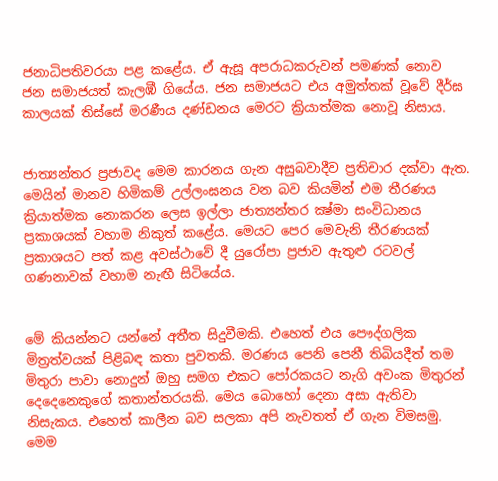ජනාධිපතිවරයා පළ කළේය. ඒ ඇසූ අපරාධකරුවන් පමණක් නොව ජන සමාජයත් කැලඹී ගියේය. ජන සමාජයට එය අමුත්තක් වූවේ දීර්ඝ කාලයක් තිස්සේ මරණීය දණ්ඩනය මෙරට ක්‍රියාත්මක නොවූ නිසාය.


ජාත්‍යන්තර ප්‍රජාවද මෙම කාරනය ගැන අසුබවාදීව ප්‍රතිචාර දක්වා ඇත. මෙයින් මානව හිමිකම් උල්ලංඝනය වන බව කියමින් එම තීරණය ක්‍රියාත්මක නොකරන ලෙස ඉල්ලා ජාත්‍යන්තර ක්‍ෂ්මා සංවිධානය ප්‍රකාශයක් වහාම නිකුත් කළේය. මෙයට පෙර මෙවැනි තීරණයක් ප්‍රකාශයට පත් කළ අවස්ථාවේ දී යුරෝපා ප්‍රජාව ඇතුළු රටවල් ගණනාවක් වහාම නැඟී සිටියේය.


මේ කියන්නට යන්නේ අතීත සිදුවීමකි. එහෙත් එය පෞද්ගලික මිත්‍රත්වයක් පිළිබඳ කතා පුවතකි. මරණය පෙනි පෙනී තිබියදීත් තම මිතුරා පාවා නොදුන් ඔහු සමග එකට පෝරකයට නැගි අවංක මිතුරන් දෙදෙනෙකුගේ කතාන්තරයකි. මෙය බොහෝ දෙනා අසා ඇතිවා නිසැකය. එහෙත් කාලීන බව සලකා අපි නැවතත් ඒ ගැන විමසමු.
මෙම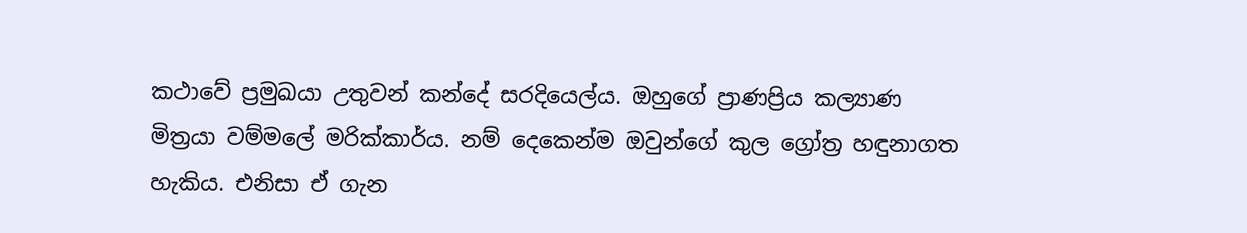කථාවේ ප්‍රමුඛයා උතුවන් කන්දේ සරදියෙල්ය. ඔහුගේ ප්‍රාණප්‍රිය කල්‍යාණ මිත්‍රයා වම්මලේ මරික්කාර්ය. නම් දෙකෙන්ම ඔවුන්ගේ කුල ග්‍රෝත්‍ර හඳුනාගත හැකිය. එනිසා ඒ ගැන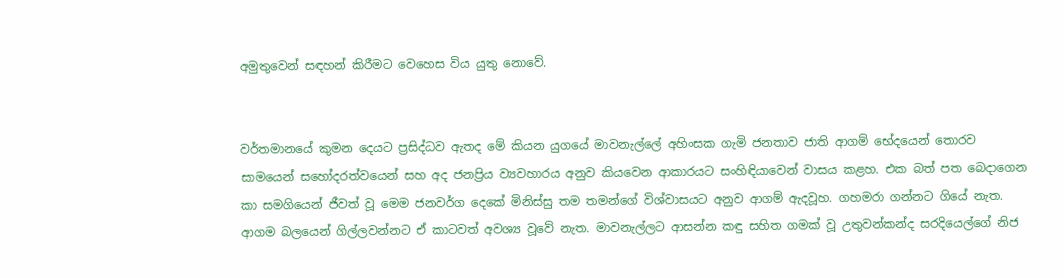අමුතුවෙන් සඳහන් කිරීමට වෙහෙස විය යුතු නොවේ.


වර්තමානයේ කුමන දෙයට ප්‍රසිද්ධව ඇතද මේ කියන යුගයේ මාවනැල්ලේ අහිංසක ගැමි ජනතාව ජාති ආගම් භේදයෙන් තොරව සාමයෙන් සහෝදරත්වයෙන් සහ අද ජනප්‍රිය ව්‍යවහාරය අනුව කියවෙන ආකාරයට සංහිඳියාවෙන් වාසය කළහ. එක බත් පත බෙදාගෙන කා සමගියෙන් ජීවත් වූ මෙම ජනවර්ග දෙකේ මිනිස්සු තම තමන්ගේ විශ්වාසයට අනුව ආගම් ඇදවූහ. ගහමරා ගන්නට ගියේ නැත. ආගම බලයෙන් ගිල්ලවන්නට ඒ කාටවත් අවශ්‍ය වූවේ නැත. මාවනැල්ලට ආසන්න කඳු සහිත ගමක් වූ උතුවන්කන්ද සරදියෙල්ගේ නිජ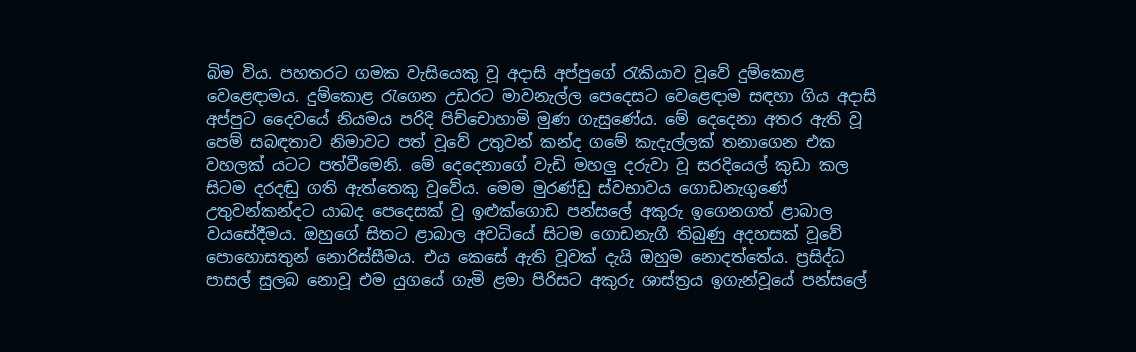බිම විය. පහතරට ගමක වැසියෙකු වූ අදාසි අප්පුගේ රැකියාව වූවේ දුම්කොළ වෙළෙඳාමය. දුම්කොළ රැගෙන උඩරට මාවනැල්ල පෙදෙසට වෙළෙඳාම සඳහා ගිය අදාසි අප්පුට දෛවයේ නියමය පරිදි පිච්චොහාමි මුණ ගැසුණේය. මේ දෙදෙනා අතර ඇති වූ පෙම් සබඳතාව නිමාවට පත් වූවේ උතුවන් කන්ද ගමේ කැදැල්ලක් තනාගෙන එක වහලක් යටට පත්වීමෙනි. මේ දෙදෙනාගේ වැඩි මහලු දරුවා වූ සරදියෙල් කුඩා කල සිටම දරදඬු ගති ඇත්තෙකු වූවේය. මෙම මුරණ්ඩු ස්වභාවය ගොඩනැගුණේ උතුවන්කන්දට යාබද පෙදෙසක් වූ ඉළුක්ගොඩ පන්සලේ අකුරු ඉගෙනගත් ළාබාල වයසේදීමය. ඔහුගේ සිතට ළාබාල අවධියේ සිටම ගොඩනැගී තිබුණු අදහසක් වූවේ පොහොසතුන් නොරිස්සීමය. එය කෙසේ ඇති වූවක් දැයි ඔහුම නොදත්තේය. ප්‍රසිද්ධ පාසල් සුලබ නොවූ එම යුගයේ ගැමි ළමා පිරිසට අකුරු ශාස්ත්‍රය ඉගැන්වූයේ පන්සලේ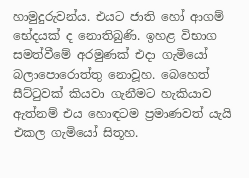හාමුදුරුවන්ය. එයට ජාති හෝ ආගම් භේදයක් ද නොතිබුණි. ඉහළ විභාග සමත්වීමේ අරමුණක් එදා ගැමියෝ බලාපොරොත්තු නොවූහ. බෙහෙත් සීට්ටුවක් කියවා ගැනීමට හැකියාව ඇත්නම් එය හොඳටම ප්‍රමාණවත් යැයි එකල ගැමියෝ සිතූහ.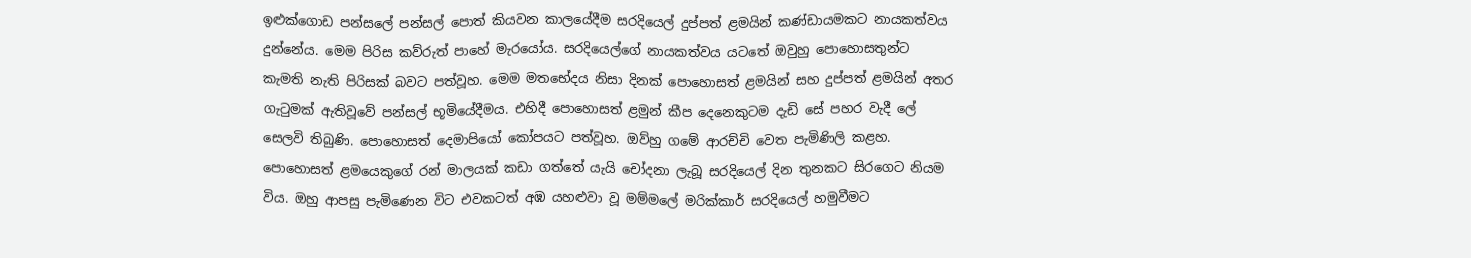ඉළුක්ගොඩ පන්සලේ පන්සල් පොත් කියවන කාලයේදීම සරදියෙල් දුප්පත් ළමයින් කණ්ඩායමකට නායකත්වය දුන්නේය. මෙම පිරිස කව්රුත් පාහේ මැරයෝය. සරදියෙල්ගේ නායකත්වය යටතේ ඔවුහු පොහොසතුන්ට කැමති නැති පිරිසක් බවට පත්වූහ. මෙම මතභේදය නිසා දිනක් පොහොසත් ළමයින් සහ දුප්පත් ළමයින් අතර ගැටුමක් ඇතිවූවේ පන්සල් භූමියේදීමය. එහිදී පොහොසත් ළමුන් කීප දෙනෙකුටම දැඩි සේ පහර වැදී ලේ සෙලවි තිබුණි. පොහොසත් දෙමාපියෝ කෝපයට පත්වූහ. ඔව්හු ගමේ ආරච්චි වෙත පැමිණිලි කළහ. පොහොසත් ළමයෙකුගේ රන් මාලයක් කඩා ගත්තේ යැයි චෝදනා ලැබූ සරදියෙල් දින තුනකට සිරගෙට නියම විය. ඔහු ආපසු පැමිණෙන විට එවකටත් අඹ යහළුවා වූ මම්මලේ මරික්කාර් සරදියෙල් හමුවීමට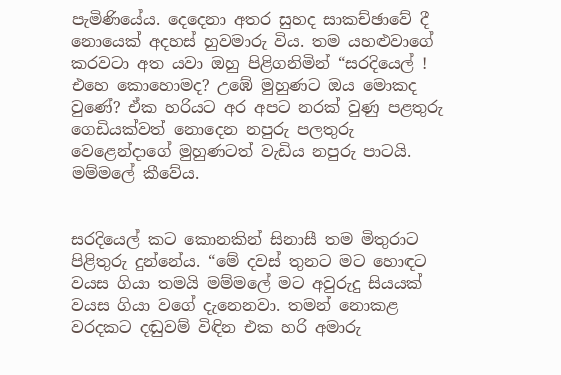පැමිණියේය. දෙදෙනා අතර සුහද සාකච්ඡාවේ දී නොයෙක් අදහස් හුවමාරු විය. තම යහළුවාගේ කරවටා අත යවා ඔහු පිළිගනිමින් “සරදියෙල් ! එහෙ කොහොමද? උඹේ මුහුණට ඔය මොකද වුණේ? ඒක හරියට අර අපට නරක් වුණු පළතුරු ගෙඩියක්වත් නොදෙන නපුරු පලතුරු වෙළෙන්දාගේ මුහුණටත් වැඩිය නපුරු පාටයි. මම්මලේ කීවේය.


සරදියෙල් කට කොනකින් සිනාසී තම මිතුරාට පිළිතුරු දුන්නේය. “මේ දවස් තුනට මට හොඳට වයස ගියා තමයි මම්මලේ මට අවුරුදු සියයක් වයස ගියා වගේ දැනෙනවා. තමන් නොකළ වරදකට දඬුවම් විඳින එක හරි අමාරු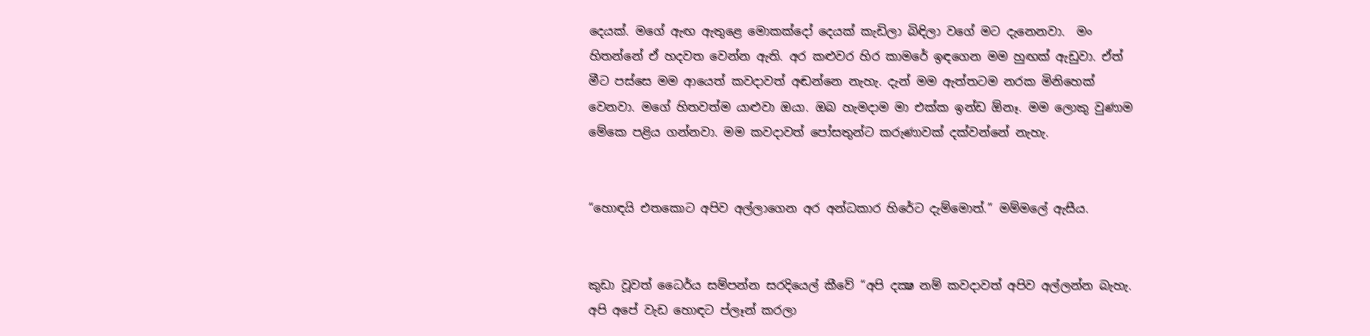දෙයක්. මගේ ඇඟ ඇතුළෙ මොකක්දෝ දෙයක් කැඩිලා බිඳිලා වගේ මට දැනෙනවා.  මං හිතන්නේ ඒ හදවත වෙන්න ඇති. අර කළුවර හිර කාමරේ ඉඳගෙන මම හුඟක් ඇඩුවා. ඒත් මීට පස්සෙ මම ආයෙත් කවදාවත් අඬන්නෙ නැහැ. දැන් මම ඇත්තටම නරක මිනිහෙක් වෙනවා. මගේ හිතවත්ම යාළුවා ඔයා. ඔබ හැමදාම මා එක්ක ඉන්ඩ ඕනෑ. මම ලොකු වුණාම මේකෙ පළිය ගන්නවා. මම කවදාවත් පෝසතුන්ට කරුණාවක් දක්වන්නේ නැහැ.


“හොඳයි එතකොට අපිව අල්ලාගෙන අර අන්ධකාර හිරේට දැම්මොත්.” මම්මලේ ඇසීය.


කුඩා වූවත් ධෛර්ය සම්පන්න සරදියෙල් කීවේ “අපි දක්‍ෂ නම් කවදාවත් අපිව අල්ලන්න බැහැ. අපි අපේ වැඩ හොඳට ප්ලෑන් කරලා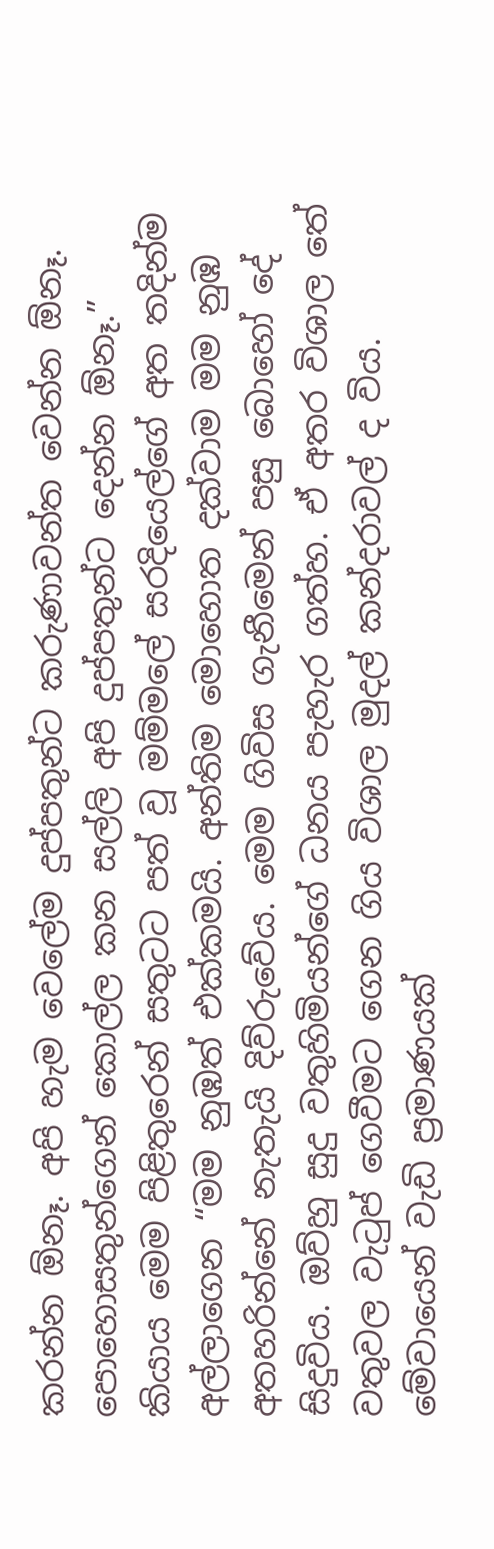කරන්න ඕනෑ. අපි හැම වෙලේම දුප්පතුන්ට කරුණාවන්ත වෙන්න ඕනෑ. පොහොසතුන්ගෙන් කොල්ල කන සල්ලි අපි දුප්පතුන්ට දෙන්න ඕනෑ.” කියාය මෙම පිළිතුරෙන් සතුටට පත් වූ මම්මලේ සරදියෙල්ගේ අත තදින්ම අල්ලාගෙන “මම නුඹත් එක්කමයි. අන්තිම මොහොත දක්වාම මම නුඹ අතහරින්නේ නැතැයි දිව්රුවේය. මෙම ගිවිස ගැනීමෙන් පසු බොහෝ දේ සිදුවිය. ඔව්හු සුදු වතුහිමියන්ගේ ධනය පැහැර ගත්හ. ඒ අතර විශාල තේ වතුවල වැටුප් ගෙවීමට ගෙන ගිය විශාල මුදල් කන්දරාවල් ද විය. මේවායෙන් වැඩි ප්‍රමාණයක්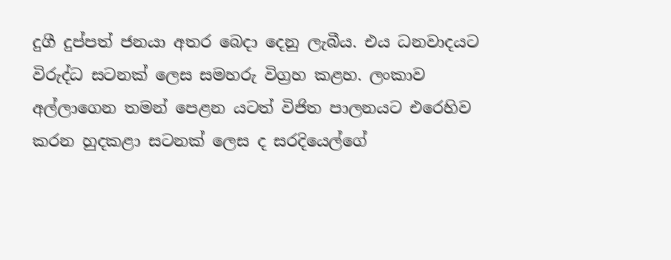දුගී දුප්පත් ජනයා අතර බෙදා දෙනු ලැබීය. එය ධනවාදයට විරුද්ධ සටනක් ලෙස සමහරු විග්‍රහ කළහ. ලංකාව අල්ලාගෙන තමන් පෙළන යටත් විජිත පාලනයට එරෙහිව කරන හුදකළා සටනක් ලෙස ද සරදියෙල්ගේ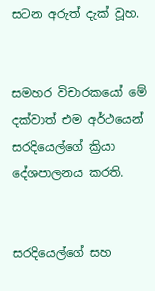සටන අරුත් දැක් වූහ.


සමහර විචාරකයෝ මේ දක්වාත් එම අර්ථයෙන් සරදියෙල්ගේ ක්‍රියා දේශපාලනය කරති.


සරදියෙල්ගේ සහ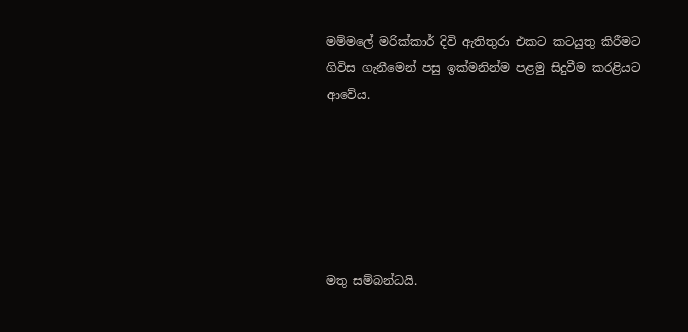මම්මලේ මරික්කාර් දිවි ඇතිතුරා එකට කටයුතු කිරීමට ගිවිස ගැනීමෙන් පසු ඉක්මනින්ම පළමු සිදුවීම කරළියට ආවේය.






මතු සම්බන්ධයි.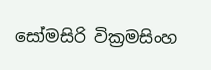සෝමසිරි වික්‍රමසිංහ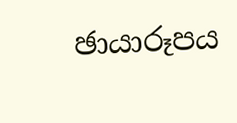ඡායාරූපය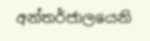අන්තර්ජාලයෙනි